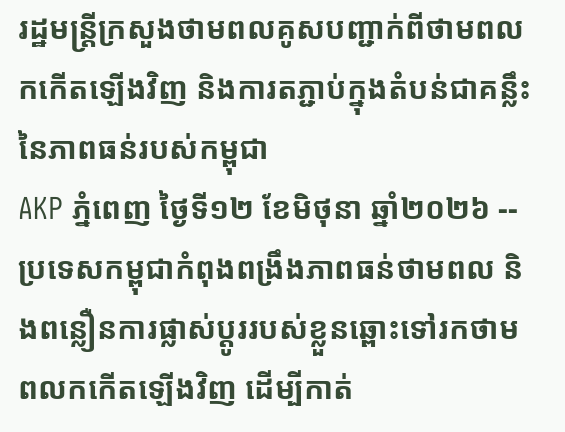រដ្ឋមន្ត្រីក្រសួងថាមពលគូសបញ្ជាក់ពីថាមពលកកើតឡើងវិញ និងការតភ្ជាប់ក្នុងតំបន់ជាគន្លឹះនៃភាពធន់របស់កម្ពុជា
AKP ភ្នំពេញ ថ្ងៃទី១២ ខែមិថុនា ឆ្នាំ២០២៦ -- ប្រទេសកម្ពុជាកំពុងពង្រឹងភាពធន់ថាមពល និងពន្លឿនការផ្លាស់ប្តូររបស់ខ្លួនឆ្ពោះទៅរកថាមពលកកើតឡើងវិញ ដើម្បីកាត់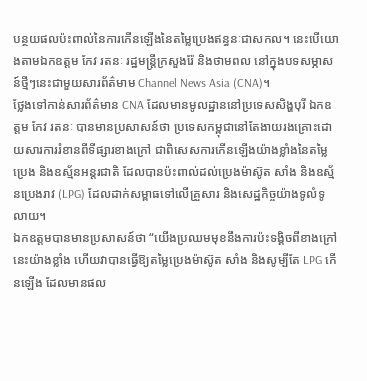បន្ថយផលប៉ះពាល់នៃការកើនឡើងនៃតម្លៃប្រេងឥន្ធនៈជាសកល។ នេះបើយោងតាមឯកឧត្តម កែវ រតនៈ រដ្ឋមន្ត្រីក្រសួងរ៉ែ និងថាមពល នៅក្នុងបទសម្ភាសន៍ថ្មីៗនេះជាមួយសារព័ត៌មាម Channel News Asia (CNA)។
ថ្លែងទៅកាន់សារព័ត៌មាន CNA ដែលមានមូលដ្ឋាននៅប្រទេសសិង្ហបុរី ឯកឧត្តម កែវ រតនៈ បានមានប្រសាសន៍ថា ប្រទេសកម្ពុជានៅតែងាយរងគ្រោះដោយសារការរំខានពីទីផ្សារខាងក្រៅ ជាពិសេសការកើនឡើងយ៉ាងខ្លាំងនៃតម្លៃប្រេង និងឧស្ម័នអន្តរជាតិ ដែលបានប៉ះពាល់ដល់ប្រេងម៉ាស៊ូត សាំង និងឧស្ម័នប្រេងរាវ (LPG) ដែលដាក់សម្ពាធទៅលើគ្រួសារ និងសេដ្ឋកិច្ចយ៉ាងទូលំទូលាយ។
ឯកឧត្តមបានមានប្រសាសន៍ថា “យើងប្រឈមមុខនឹងការប៉ះទង្គិចពីខាងក្រៅនេះយ៉ាងខ្លាំង ហើយវាបានធ្វើឱ្យតម្លៃប្រេងម៉ាស៊ូត សាំង និងសូម្បីតែ LPG កើនឡើង ដែលមានផល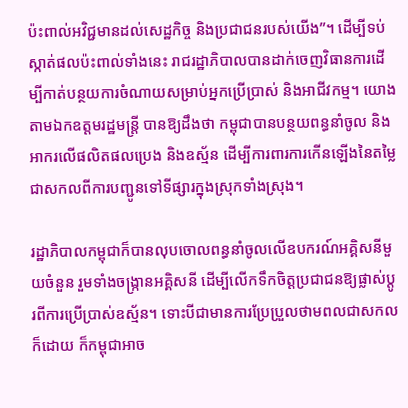ប៉ះពាល់អវិជ្ជមានដល់សេដ្ឋកិច្ច និងប្រជាជនរបស់យើង”។ ដើម្បីទប់ស្កាត់ផលប៉ះពាល់ទាំងនេះ រាជរដ្ឋាភិបាលបានដាក់ចេញវិធានការដើម្បីកាត់បន្ថយការចំណាយសម្រាប់អ្នកប្រើប្រាស់ និងអាជីវកម្ម។ យោងតាមឯកឧត្តមរដ្ឋមន្ត្រី បានឱ្យដឹងថា កម្ពុជាបានបន្ថយពន្ធនាំចូល និងអាករលើផលិតផលប្រេង និងឧស្ម័ន ដើម្បីការពារការកើនឡើងនៃតម្លៃជាសកលពីការបញ្ជូនទៅទីផ្សារក្នុងស្រុកទាំងស្រុង។

រដ្ឋាភិបាលកម្ពុជាក៏បានលុបចោលពន្ធនាំចូលលើឧបករណ៍អគ្គិសនីមួយចំនួន រួមទាំងចង្រ្កានអគ្គិសនី ដើម្បីលើកទឹកចិត្តប្រជាជនឱ្យផ្លាស់ប្តូរពីការប្រើប្រាស់ឧស្ម័ន។ ទោះបីជាមានការប្រែប្រួលថាមពលជាសកលក៏ដោយ ក៏កម្ពុជាអាច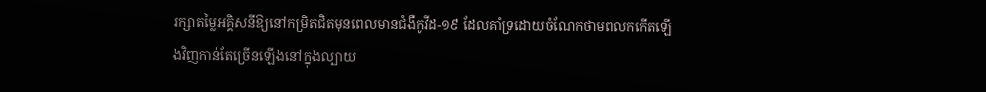រក្សាតម្លៃអគ្គិសនីឱ្យនៅកម្រិតជិតមុនពេលមានជំងឺកូវីដ-១៩ ដែលគាំទ្រដោយចំណែកថាមពលកកើតឡើងវិញកាន់តែច្រើនឡើងនៅក្នុងល្បាយ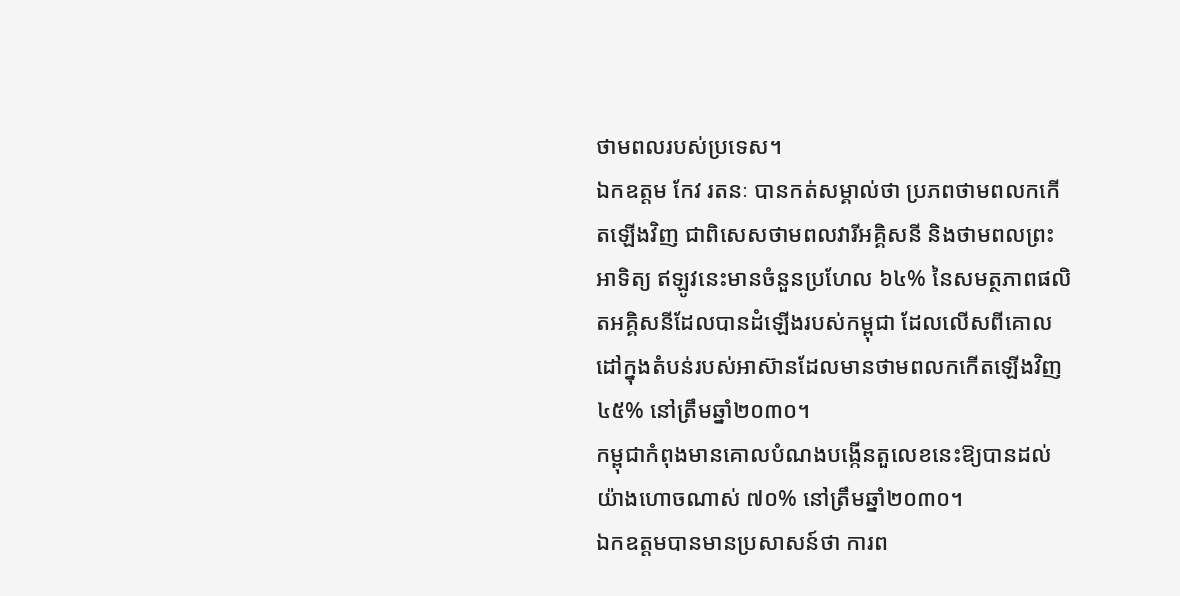ថាមពលរបស់ប្រទេស។
ឯកឧត្តម កែវ រតនៈ បានកត់សម្គាល់ថា ប្រភពថាមពលកកើតឡើងវិញ ជាពិសេសថាមពលវារីអគ្គិសនី និងថាមពលព្រះអាទិត្យ ឥឡូវនេះមានចំនួនប្រហែល ៦៤% នៃសមត្ថភាពផលិតអគ្គិសនីដែលបានដំឡើងរបស់កម្ពុជា ដែលលើសពីគោលដៅក្នុងតំបន់របស់អាស៊ានដែលមានថាមពលកកើតឡើងវិញ ៤៥% នៅត្រឹមឆ្នាំ២០៣០។
កម្ពុជាកំពុងមានគោលបំណងបង្កើនតួលេខនេះឱ្យបានដល់យ៉ាងហោចណាស់ ៧០% នៅត្រឹមឆ្នាំ២០៣០។
ឯកឧត្តមបានមានប្រសាសន៍ថា ការព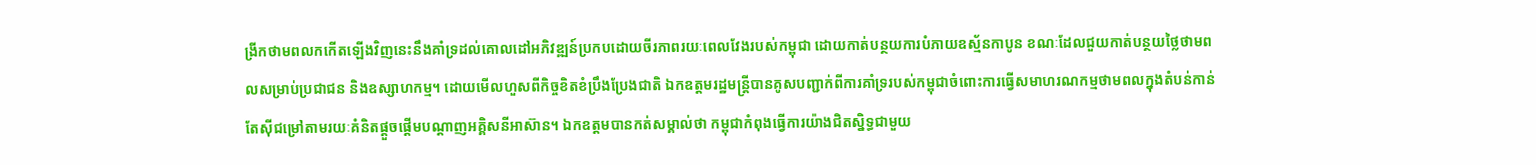ង្រីកថាមពលកកើតឡើងវិញនេះនឹងគាំទ្រដល់គោលដៅអភិវឌ្ឍន៍ប្រកបដោយចីរភាពរយៈពេលវែងរបស់កម្ពុជា ដោយកាត់បន្ថយការបំភាយឧស្ម័នកាបូន ខណៈដែលជួយកាត់បន្ថយថ្លៃថាមពលសម្រាប់ប្រជាជន និងឧស្សាហកម្ម។ ដោយមើលហួសពីកិច្ចខិតខំប្រឹងប្រែងជាតិ ឯកឧត្តមរដ្ឋមន្ត្រីបានគូសបញ្ជាក់ពីការគាំទ្ររបស់កម្ពុជាចំពោះការធ្វើសមាហរណកម្មថាមពលក្នុងតំបន់កាន់តែស៊ីជម្រៅតាមរយៈគំនិតផ្តួចផ្តើមបណ្តាញអគ្គិសនីអាស៊ាន។ ឯកឧត្តមបានកត់សម្គាល់ថា កម្ពុជាកំពុងធ្វើការយ៉ាងជិតស្និទ្ធជាមួយ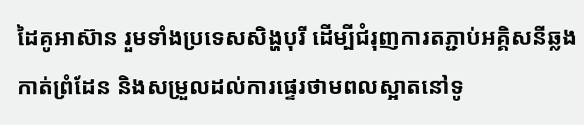ដៃគូអាស៊ាន រួមទាំងប្រទេសសិង្ហបុរី ដើម្បីជំរុញការតភ្ជាប់អគ្គិសនីឆ្លងកាត់ព្រំដែន និងសម្រួលដល់ការផ្ទេរថាមពលស្អាតនៅទូ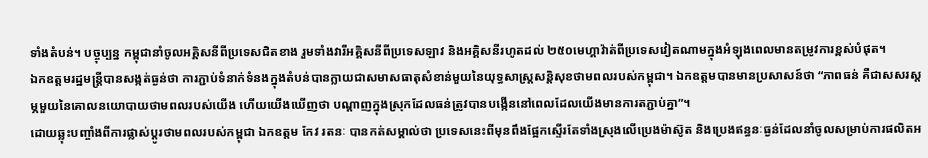ទាំងតំបន់។ បច្ចុប្បន្ន កម្ពុជានាំចូលអគ្គិសនីពីប្រទេសជិតខាង រួមទាំងវារីអគ្គិសនីពីប្រទេសឡាវ និងអគ្គិសនីរហូតដល់ ២៥០មេហ្គាវ៉ាត់ពីប្រទេសវៀតណាមក្នុងអំឡុងពេលមានតម្រូវការខ្ពស់បំផុត។
ឯកឧត្តមរដ្ឋមន្ត្រីបានសង្កត់ធ្ងន់ថា ការភ្ជាប់ទំនាក់ទំនងក្នុងតំបន់បានក្លាយជាសមាសធាតុសំខាន់មួយនៃយុទ្ធសាស្ត្រសន្តិសុខថាមពលរបស់កម្ពុជា។ ឯកឧត្តមបានមានប្រសាសន៍ថា “ភាពធន់ គឺជាសសរស្តម្ភមួយនៃគោលនយោបាយថាមពលរបស់យើង ហើយយើងឃើញថា បណ្តាញក្នុងស្រុកដែលធន់ត្រូវបានបង្កើននៅពេលដែលយើងមានការតភ្ជាប់គ្នា”។
ដោយឆ្លុះបញ្ចាំងពីការផ្លាស់ប្តូរថាមពលរបស់កម្ពុជា ឯកឧត្តម កែវ រតនៈ បានកត់សម្គាល់ថា ប្រទេសនេះពីមុនពឹងផ្អែកស្ទើរតែទាំងស្រុងលើប្រេងម៉ាស៊ូត និងប្រេងឥន្ធនៈធ្ងន់ដែលនាំចូលសម្រាប់ការផលិតអ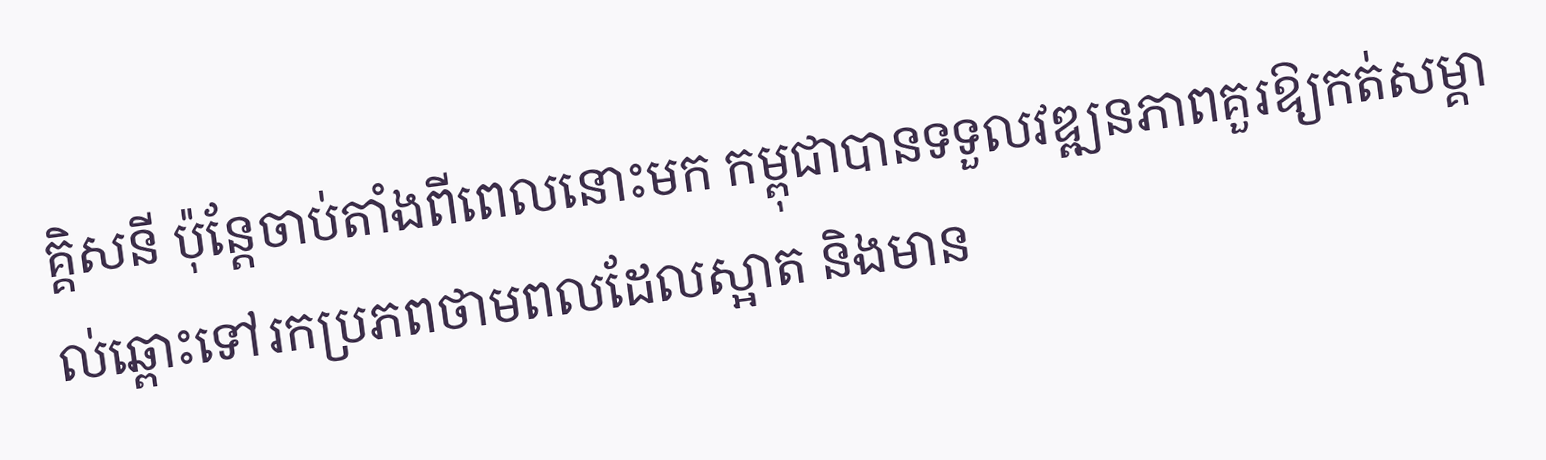គ្គិសនី ប៉ុន្តែចាប់តាំងពីពេលនោះមក កម្ពុជាបានទទួលវឌ្ឍនភាពគួរឱ្យកត់សម្គាល់ឆ្ពោះទៅរកប្រភពថាមពលដែលស្អាត និងមាន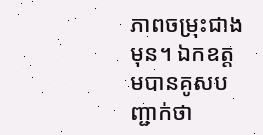ភាពចម្រុះជាងមុន។ ឯកឧត្តមបានគូសបញ្ជាក់ថា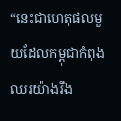“នេះជាហេតុផលមួយដែលកម្ពុជាកំពុងឈរយ៉ាងរឹង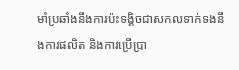មាំប្រឆាំងនឹងការប៉ះទង្គិចជាសកលទាក់ទងនឹងការផលិត និងការប្រើប្រា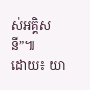ស់អគ្គិសនី”៕
ដោយ៖ យា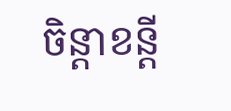ចិន្តាខន្តី